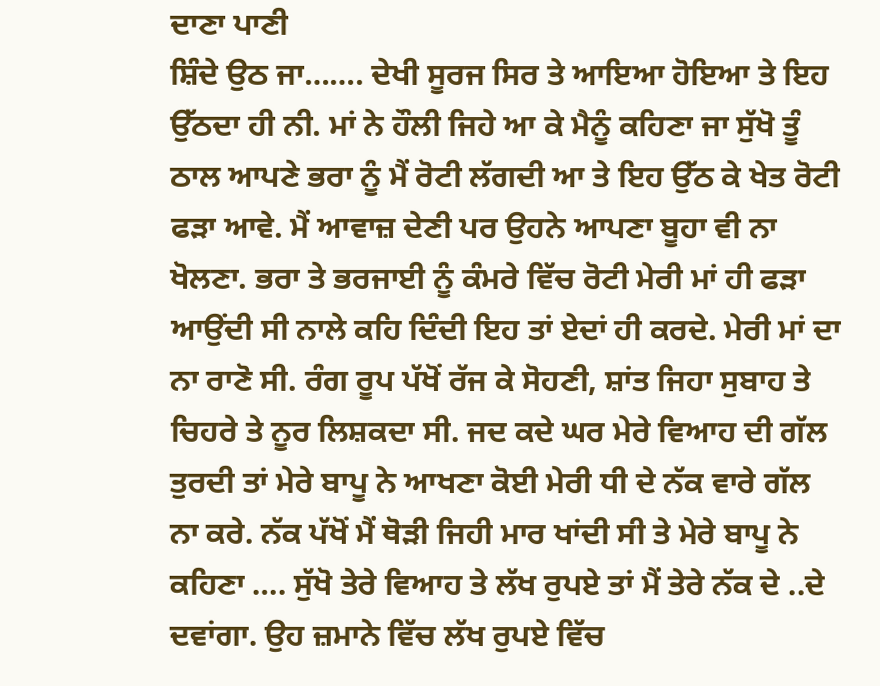ਦਾਣਾ ਪਾਣੀ
ਸ਼ਿੰਦੇ ਉਠ ਜਾ……. ਦੇਖੀ ਸੂਰਜ ਸਿਰ ਤੇ ਆਇਆ ਹੋਇਆ ਤੇ ਇਹ ਉੱਠਦਾ ਹੀ ਨੀ. ਮਾਂ ਨੇ ਹੌਲੀ ਜਿਹੇ ਆ ਕੇ ਮੈਨੂੰ ਕਹਿਣਾ ਜਾ ਸੁੱਖੋ ਤੂੰ ਠਾਲ ਆਪਣੇ ਭਰਾ ਨੂੰ ਮੈਂ ਰੋਟੀ ਲੱਗਦੀ ਆ ਤੇ ਇਹ ਉੱਠ ਕੇ ਖੇਤ ਰੋਟੀ ਫੜਾ ਆਵੇ. ਮੈਂ ਆਵਾਜ਼ ਦੇਣੀ ਪਰ ਉਹਨੇ ਆਪਣਾ ਬੂਹਾ ਵੀ ਨਾ ਖੋਲਣਾ. ਭਰਾ ਤੇ ਭਰਜਾਈ ਨੂੰ ਕੰਮਰੇ ਵਿੱਚ ਰੋਟੀ ਮੇਰੀ ਮਾਂ ਹੀ ਫੜਾ ਆਉਂਦੀ ਸੀ ਨਾਲੇ ਕਹਿ ਦਿੰਦੀ ਇਹ ਤਾਂ ਏਦਾਂ ਹੀ ਕਰਦੇ. ਮੇਰੀ ਮਾਂ ਦਾ ਨਾ ਰਾਣੋ ਸੀ. ਰੰਗ ਰੂਪ ਪੱਖੋਂ ਰੱਜ ਕੇ ਸੋਹਣੀ, ਸ਼ਾਂਤ ਜਿਹਾ ਸੁਬਾਹ ਤੇ ਚਿਹਰੇ ਤੇ ਨੂਰ ਲਿਸ਼ਕਦਾ ਸੀ. ਜਦ ਕਦੇ ਘਰ ਮੇਰੇ ਵਿਆਹ ਦੀ ਗੱਲ ਤੁਰਦੀ ਤਾਂ ਮੇਰੇ ਬਾਪੂ ਨੇ ਆਖਣਾ ਕੋਈ ਮੇਰੀ ਧੀ ਦੇ ਨੱਕ ਵਾਰੇ ਗੱਲ ਨਾ ਕਰੇ. ਨੱਕ ਪੱਖੋਂ ਮੈਂ ਥੋੜੀ ਜਿਹੀ ਮਾਰ ਖਾਂਦੀ ਸੀ ਤੇ ਮੇਰੇ ਬਾਪੂ ਨੇ ਕਹਿਣਾ …. ਸੁੱਖੋ ਤੇਰੇ ਵਿਆਹ ਤੇ ਲੱਖ ਰੁਪਏ ਤਾਂ ਮੈਂ ਤੇਰੇ ਨੱਕ ਦੇ ..ਦੇ ਦਵਾਂਗਾ. ਉਹ ਜ਼ਮਾਨੇ ਵਿੱਚ ਲੱਖ ਰੁਪਏ ਵਿੱਚ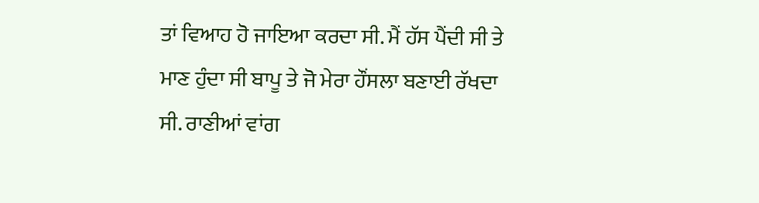ਤਾਂ ਵਿਆਹ ਹੋ ਜਾਇਆ ਕਰਦਾ ਸੀ. ਮੈਂ ਹੱਸ ਪੈਂਦੀ ਸੀ ਤੇ ਮਾਣ ਹੁੰਦਾ ਸੀ ਬਾਪੂ ਤੇ ਜੋ ਮੇਰਾ ਹੌਂਸਲਾ ਬਣਾਈ ਰੱਖਦਾ ਸੀ. ਰਾਣੀਆਂ ਵਾਂਗ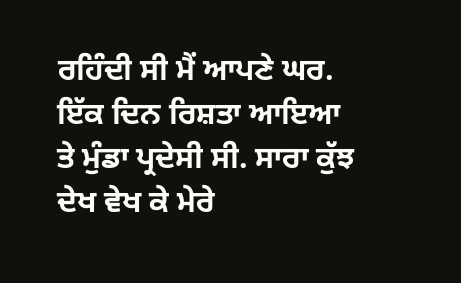ਰਹਿੰਦੀ ਸੀ ਮੈਂ ਆਪਣੇ ਘਰ. ਇੱਕ ਦਿਨ ਰਿਸ਼ਤਾ ਆਇਆ ਤੇ ਮੁੰਡਾ ਪ੍ਰਦੇਸੀ ਸੀ. ਸਾਰਾ ਕੁੱਝ ਦੇਖ ਵੇਖ ਕੇ ਮੇਰੇ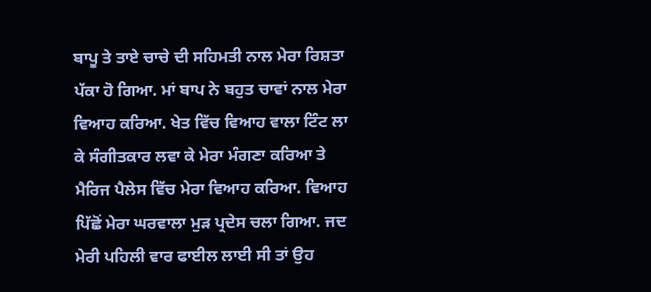ਬਾਪੂ ਤੇ ਤਾਏ ਚਾਚੇ ਦੀ ਸਹਿਮਤੀ ਨਾਲ ਮੇਰਾ ਰਿਸ਼ਤਾ ਪੱਕਾ ਹੋ ਗਿਆ. ਮਾਂ ਬਾਪ ਨੇ ਬਹੁਤ ਚਾਵਾਂ ਨਾਲ ਮੇਰਾ ਵਿਆਹ ਕਰਿਆ. ਖੇਤ ਵਿੱਚ ਵਿਆਹ ਵਾਲਾ ਟਿੰਟ ਲਾ ਕੇ ਸੰਗੀਤਕਾਰ ਲਵਾ ਕੇ ਮੇਰਾ ਮੰਗਣਾ ਕਰਿਆ ਤੇ ਮੈਰਿਜ ਪੈਲੇਸ ਵਿੱਚ ਮੇਰਾ ਵਿਆਹ ਕਰਿਆ. ਵਿਆਹ ਪਿੱਛੋਂ ਮੇਰਾ ਘਰਵਾਲਾ ਮੁੜ ਪ੍ਰਦੇਸ ਚਲਾ ਗਿਆ. ਜਦ ਮੇਰੀ ਪਹਿਲੀ ਵਾਰ ਫਾਈਲ ਲਾਈ ਸੀ ਤਾਂ ਉਹ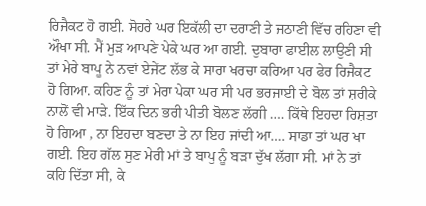ਰਿਜੈਕਟ ਹੋ ਗਈ. ਸੋਹਰੇ ਘਰ ਇਕੱਲੀ ਦਾ ਦਰਾਣੀ ਤੇ ਜਠਾਣੀ ਵਿੱਚ ਰਹਿਣਾ ਵੀ ਔਖਾ ਸੀ. ਮੈਂ ਮੁੜ ਆਪਣੇ ਪੇਕੇ ਘਰ ਆ ਗਈ. ਦੁਬਾਰਾ ਫਾਈਲ ਲਾਉਣੀ ਸੀ ਤਾਂ ਮੇਰੇ ਬਾਪੂ ਨੇ ਨਵਾਂ ਏਜੇਂਟ ਲੱਭ ਕੇ ਸਾਰਾ ਖਰਚਾ ਕਰਿਆ ਪਰ ਫੇਰ ਰਿਜੈਕਟ ਹੋ ਗਿਆ. ਕਹਿਣ ਨੂੰ ਤਾਂ ਮੇਰਾ ਪੇਕਾ ਘਰ ਸੀ ਪਰ ਭਰਜਾਈ ਦੇ ਬੋਲ ਤਾਂ ਸ਼ਰੀਕੇ ਨਾਲੋਂ ਵੀ ਮਾੜੇ. ਇੱਕ ਦਿਨ ਭਰੀ ਪੀਤੀ ਬੋਲਣ ਲੱਗੀ …. ਕਿੱਥੇ ਇਹਦਾ ਰਿਸ਼ਤਾ ਹੋ ਗਿਆ , ਨਾ ਇਹਦਾ ਬਣਦਾ ਤੇ ਨਾ ਇਹ ਜਾਂਦੀ ਆ…. ਸਾਡਾ ਤਾਂ ਘਰ ਖਾ ਗਈ. ਇਹ ਗੱਲ ਸੁਣ ਮੇਰੀ ਮਾਂ ਤੇ ਬਾਪੁ ਨੂੰ ਬੜਾ ਦੁੱਖ ਲੱਗਾ ਸੀ. ਮਾਂ ਨੇ ਤਾਂ ਕਹਿ ਦਿੱਤਾ ਸੀ, ਕੇ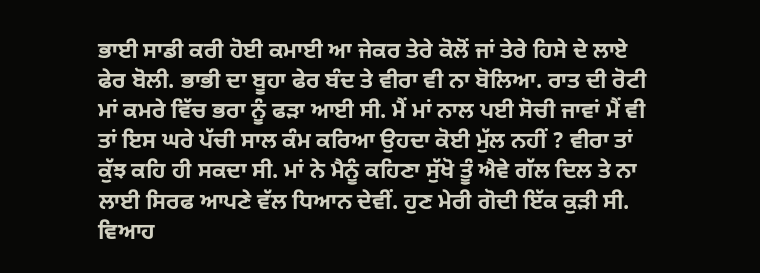ਭਾਈ ਸਾਡੀ ਕਰੀ ਹੋਈ ਕਮਾਈ ਆ ਜੇਕਰ ਤੇਰੇ ਕੋਲੋਂ ਜਾਂ ਤੇਰੇ ਹਿਸੇ ਦੇ ਲਾਏ ਫੇਰ ਬੋਲੀ. ਭਾਭੀ ਦਾ ਬੂਹਾ ਫੇਰ ਬੰਦ ਤੇ ਵੀਰਾ ਵੀ ਨਾ ਬੋਲਿਆ. ਰਾਤ ਦੀ ਰੋਟੀ ਮਾਂ ਕਮਰੇ ਵਿੱਚ ਭਰਾ ਨੂੰ ਫੜਾ ਆਈ ਸੀ. ਮੈਂ ਮਾਂ ਨਾਲ ਪਈ ਸੋਚੀ ਜਾਵਾਂ ਮੈਂ ਵੀ ਤਾਂ ਇਸ ਘਰੇ ਪੱਚੀ ਸਾਲ ਕੰਮ ਕਰਿਆ ਉਹਦਾ ਕੋਈ ਮੁੱਲ ਨਹੀਂ ? ਵੀਰਾ ਤਾਂ ਕੁੱਝ ਕਹਿ ਹੀ ਸਕਦਾ ਸੀ. ਮਾਂ ਨੇ ਮੈਨੂੰ ਕਹਿਣਾ ਸੁੱਖੋ ਤੂੰ ਐਵੇ ਗੱਲ ਦਿਲ ਤੇ ਨਾ ਲਾਈ ਸਿਰਫ ਆਪਣੇ ਵੱਲ ਧਿਆਨ ਦੇਵੀਂ. ਹੁਣ ਮੇਰੀ ਗੋਦੀ ਇੱਕ ਕੁੜੀ ਸੀ. ਵਿਆਹ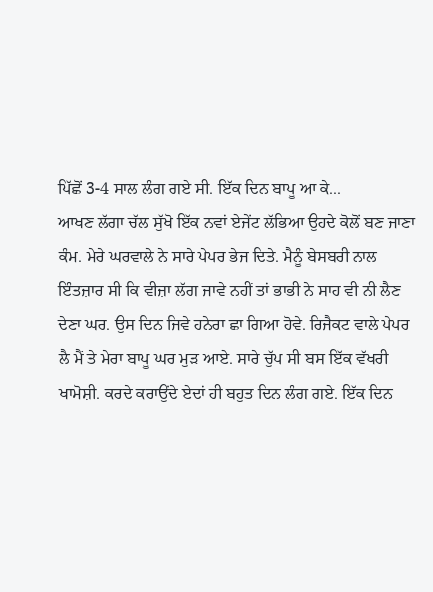ਪਿੱਛੋਂ 3-4 ਸਾਲ ਲੰਗ ਗਏ ਸੀ. ਇੱਕ ਦਿਨ ਬਾਪੂ ਆ ਕੇ...
ਆਖਣ ਲੱਗਾ ਚੱਲ ਸੁੱਖੋ ਇੱਕ ਨਵਾਂ ਏਜੇਂਟ ਲੱਭਿਆ ਉਹਦੇ ਕੋਲੋਂ ਬਣ ਜਾਣਾ ਕੰਮ. ਮੇਰੇ ਘਰਵਾਲੇ ਨੇ ਸਾਰੇ ਪੇਪਰ ਭੇਜ ਦਿਤੇ. ਮੈਨੂੰ ਬੇਸਬਰੀ ਨਾਲ ਇੰਤਜ਼ਾਰ ਸੀ ਕਿ ਵੀਜ਼ਾ ਲੱਗ ਜਾਵੇ ਨਹੀਂ ਤਾਂ ਭਾਭੀ ਨੇ ਸਾਹ ਵੀ ਨੀ ਲੈਣ ਦੇਣਾ ਘਰ. ਉਸ ਦਿਨ ਜਿਵੇ ਹਨੇਰਾ ਛਾ ਗਿਆ ਹੋਵੇ. ਰਿਜੈਕਟ ਵਾਲੇ ਪੇਪਰ ਲੈ ਮੈਂ ਤੇ ਮੇਰਾ ਬਾਪੂ ਘਰ ਮੁੜ ਆਏ. ਸਾਰੇ ਚੁੱਪ ਸੀ ਬਸ ਇੱਕ ਵੱਖਰੀ ਖਾਮੋਸ਼ੀ. ਕਰਦੇ ਕਰਾਉਂਦੇ ਏਦਾਂ ਹੀ ਬਹੁਤ ਦਿਨ ਲੰਗ ਗਏ. ਇੱਕ ਦਿਨ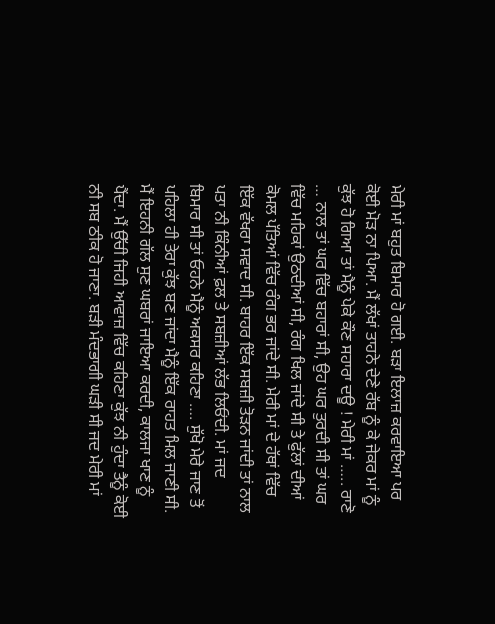ਮੇਰੀ ਮਾਂ ਬਹੁਤ ਬਿਮਾਰ ਹੋ ਗਈ. ਬੜਾ ਇਲਾਜ਼ ਕਰਵਾਇਆ ਪਰ ਕੋਈ ਮੋੜ ਨਾ ਪਿਆ. ਮੈਂ ਲੱਖਾਂ ਤਾਹਨੇ ਦੇਣੇ ਰੱਬ ਨੂੰ ਕੇ ਜੇਕਰ ਮਾਂ ਨੂੰ ਕੁੱਝ ਹੋ ਗਿਆ ਤਾਂ ਮੈਨੂੰ ਪੇਕੇ ਕੌਣ ਸਹਾਰਾ ਦਊ ! ਮੇਰੀ ਮਾਂ ….. ਰਾਣੋ … ਨਾਲ ਤਾਂ ਘਰ ਵਿੱਚ ਬਹਾਰਾਂ ਸੀ, ਉਹ ਘਰ ਤੁਰਦੀ ਸੀ ਤਾਂ ਘਰ ਵਿੱਚ ਮਹਿਕਾਂ ਉਠਦੀਆਂ ਸੀ, ਰੰਗ ਖਿਲ ਜਾਂਦੇ ਸੀ ਤੇ ਫੁੱਲਾਂ ਦੀਆਂ ਕੋਮਲ ਪੱਤਿਆਂ ਵਿੱਚ ਰੰਗ ਭਰ ਜਾਂਦੇ ਸੀ. ਮੇਰੀ ਮਾਂ ਦੇ ਹੱਥਾਂ ਵਿੱਚ ਇੱਕ ਵੱਖਰਾ ਸਵਾਦ ਸੀ. ਬਾਹਰ ਇੱਕ ਸਬਜ਼ੀ ਤੋੜਨ ਜਾਂਦੀ ਤਾਂ ਨਾਲ ਪਤਾ ਨੀ ਕਿੰਨੀਆਂ ਫ਼ਲ ਤੇ ਸਬਜ਼ੀਆਂ ਲੱਭ ਲਿਓਂਦੀ. ਮਾਂ ਜਦ ਬਿਮਾਰ ਸੀ ਤਾਂ ਓਹਨੇ ਮੈਨੂੰ ਅਕਸਰ ਕਹਿਣਾ …. ਸੁੱਖੋ ਮੇਰੇ ਜਾਣ ਤੋਂ ਪਹਿਲਾ ਹੀ ਤੇਰਾ ਕੁੱਝ ਬਣ ਜਾਂਦਾ ਮੈਨੂੰ ਇੱਕ ਰਾਹਤ ਮਿਲ ਜਾਣੀ ਸੀ. ਮੈਂ ਇਹਨੀ ਗੱਲ ਸੁਣ ਘਬਰਾਂ ਜਾਇਆ ਕਰਦੀ, ਕਾਲਜਾ ਖਾਣ ਨੂੰ ਪੈਂਦਾ. ਮੈਂ ਉੱਚੀ ਜਿਹੀ ਆਵਾਜ਼ ਵਿੱਚ ਕਹਿਣਾ ਕੁੱਝ ਨੀ ਹੁੰਦਾ ਤੈਨੂੰ ਕੋਈ ਨੀ ਸਬ ਠੀਕ ਹੋ ਜਾਣਾ. ਬੜੀ ਮੰਦਭਾਗੀ ਘੜੀ ਸੀ ਜਦ ਮੇਰੀ ਮਾਂ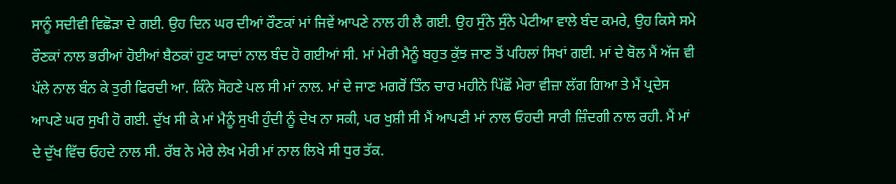ਸਾਨੂੰ ਸਦੀਵੀ ਵਿਛੋੜਾ ਦੇ ਗਈ. ਉਹ ਦਿਨ ਘਰ ਦੀਆਂ ਰੌਣਕਾਂ ਮਾਂ ਜਿਵੇਂ ਆਪਣੇ ਨਾਲ ਹੀ ਲੈ ਗਈ. ਉਹ ਸੁੰਨੇ ਸੁੰਨੇ ਪੇਟੀਆ ਵਾਲੇ ਬੰਦ ਕਮਰੇ, ਉਹ ਕਿਸੇ ਸਮੇ ਰੌਣਕਾਂ ਨਾਲ ਭਰੀਆਂ ਹੋਈਆਂ ਬੈਠਕਾਂ ਹੁਣ ਯਾਦਾਂ ਨਾਲ ਬੰਦ ਹੋ ਗਈਆਂ ਸੀ. ਮਾਂ ਮੇਰੀ ਮੈਨੂੰ ਬਹੁਤ ਕੁੱਝ ਜਾਣ ਤੋਂ ਪਹਿਲਾਂ ਸਿਖਾਂ ਗਈ. ਮਾਂ ਦੇ ਬੋਲ ਮੈਂ ਅੱਜ ਵੀ ਪੱਲੇ ਨਾਲ ਬੰਨ ਕੇ ਤੁਰੀ ਫਿਰਦੀ ਆ. ਕਿੰਨੇ ਸੋਹਣੇ ਪਲ ਸੀ ਮਾਂ ਨਾਲ. ਮਾਂ ਦੇ ਜਾਣ ਮਗਰੋਂ ਤਿੰਨ ਚਾਰ ਮਹੀਨੇ ਪਿੱਛੋਂ ਮੇਰਾ ਵੀਜ਼ਾ ਲੱਗ ਗਿਆ ਤੇ ਮੈਂ ਪ੍ਰਦੇਸ ਆਪਣੇ ਘਰ ਸੁਖੀ ਹੋ ਗਈ. ਦੁੱਖ ਸੀ ਕੇ ਮਾਂ ਮੈਨੂੰ ਸੁਖੀ ਹੁੰਦੀ ਨੂੰ ਦੇਖ ਨਾ ਸਕੀ, ਪਰ ਖੁਸ਼ੀ ਸੀ ਮੈਂ ਆਪਣੀ ਮਾਂ ਨਾਲ ਓਹਦੀ ਸਾਰੀ ਜ਼ਿੰਦਗੀ ਨਾਲ ਰਹੀ. ਮੈਂ ਮਾਂ ਦੇ ਦੁੱਖ ਵਿੱਚ ਓਹਦੇ ਨਾਲ ਸੀ. ਰੱਬ ਨੇ ਮੇਰੇ ਲੇਖ ਮੇਰੀ ਮਾਂ ਨਾਲ ਲਿਖੇ ਸੀ ਧੁਰ ਤੱਕ.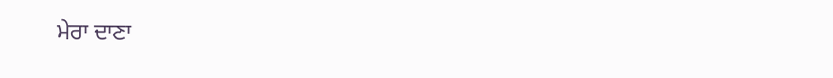ਮੇਰਾ ਦਾਣਾ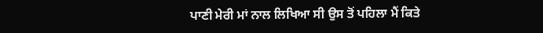ਪਾਣੀ ਮੇਰੀ ਮਾਂ ਨਾਲ ਲਿਖਿਆ ਸੀ ਉਸ ਤੋਂ ਪਹਿਲਾ ਮੈਂ ਕਿਤੇ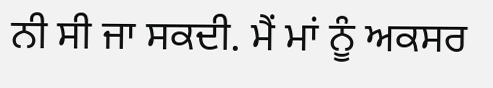ਨੀ ਸੀ ਜਾ ਸਕਦੀ. ਮੈਂ ਮਾਂ ਨੂੰ ਅਕਸਰ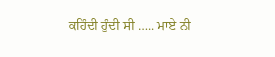ਕਹਿੰਦੀ ਹੁੰਦੀ ਸੀ ….. ਮਾਏ ਨੀ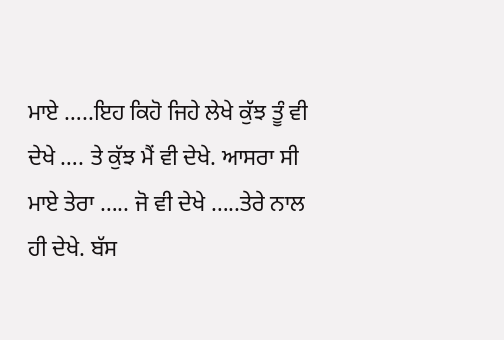ਮਾਏ …..ਇਹ ਕਿਹੋ ਜਿਹੇ ਲੇਖੇ ਕੁੱਝ ਤੂੰ ਵੀ ਦੇਖੇ …. ਤੇ ਕੁੱਝ ਮੈਂ ਵੀ ਦੇਖੇ. ਆਸਰਾ ਸੀ ਮਾਏ ਤੇਰਾ ….. ਜੋ ਵੀ ਦੇਖੇ …..ਤੇਰੇ ਨਾਲ ਹੀ ਦੇਖੇ. ਬੱਸ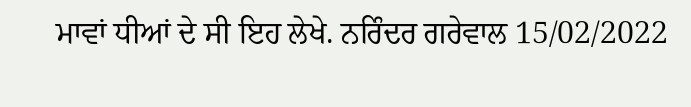ਮਾਵਾਂ ਧੀਆਂ ਦੇ ਸੀ ਇਹ ਲੇਖੇ. ਨਰਿੰਦਰ ਗਰੇਵਾਲ 15/02/2022